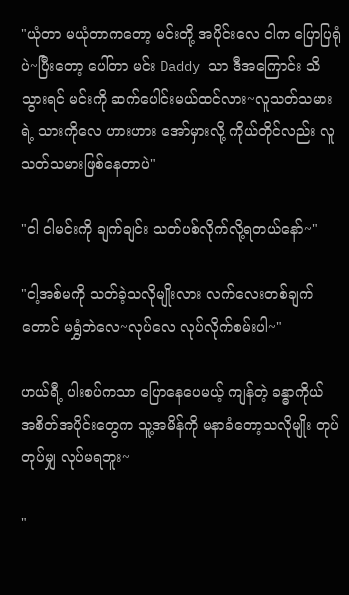"ယုံတာ မယုံတာကတော့ မင်းတို့ အပိုင်းလေ ငါက ပြောပြရုံပဲ~ပြီးတော့ ပေါ်တာ မင်း Daddy သာ ဒီအကြောင်း သိသွားရင် မင်းကို ဆက်ပေါင်းမယ်ထင်လား~လူသတ်သမားရဲ့ သားကိုလေ ဟားဟား အော်မှားလို့ ကိုယ်တိုင်လည်း လူသတ်သမားဖြစ်နေတာပဲ"

"ငါ ငါမင်းကို ချက်ချင်း သတ်ပစ်လိုက်လို့ရတယ်နော်~"

"ငါ့အစ်မကို သတ်ခဲ့သလိုမျိုးလား လက်လေးတစ်ချက်တောင် မရွှံဘဲလေ~လုပ်လေ လုပ်လိုက်စမ်းပါ~"

ဟယ်ရီ့ ပါးစပ်ကသာ ပြောနေပေမယ့် ကျန်တဲ့ ခန္ဓာကိုယ် အစိတ်အပိုင်းတွေက သူ့အမိန်ကို မနာခံတော့သလိုမျိုး တုပ်တုပ်မျှ လုပ်မရဘူး~

"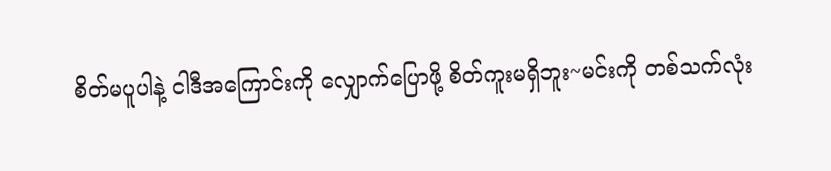စိတ်မပူပါနဲ့ ငါဒီအကြောင်းကို လျှောက်ပြောဖို့ စိတ်ကူးမရှိဘူး~မင်းကို တစ်သက်လုံး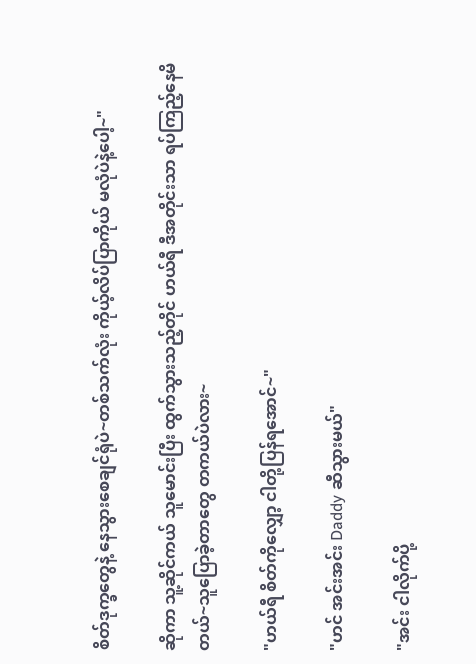စိတ်ဒုက္ခတွေနဲ့ နေသွားစေချင်ရုံပဲ~တစ်သက်လုံး ကိုယ့်လိပ်ပြာကိုယ် မလုံပဲနဲ့ပေါ့~"

ဆိုကာ သူ့ဆိုင်ကယ် သူမောင်းပြီး ထွက်သွားသည့်တိုင် ဟယ်ရီ ဒီအတိုင်းသာ ရပ်ကြည့်နေမိတယ်~သူပြောခဲ့တာတွေ တကယ်ပဲလား~

"ဟယ်ရီ စိတ်ကိုလျှော့ ငါတို့ပြန်ရအောင်~"

"ဟင် အင်းအင်း Daddy ဆီသွားမယ်"

"အင်း ငါလိုက်ပို့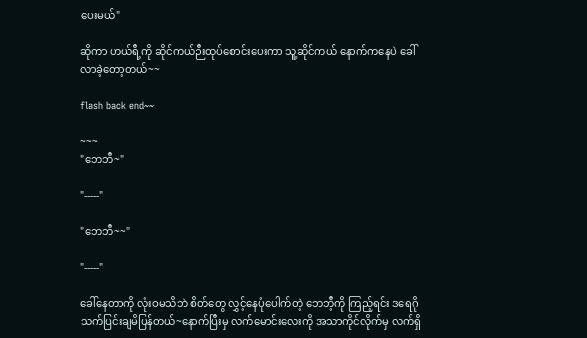ပေးမယ်"

ဆိုကာ ဟယ်ရီ့ကို ဆိုင်ကယ်ဉီးထုပ်စောင်းပေးကာ သူ့ဆိုင်ကယ် နောက်ကနေပဲ ခေါ်လာခဲ့တော့တယ်~~

flash back end~~

~~~
"ဘေဘီ~"

"-----"

"ဘေဘီ~~"

"-----"

ခေါ်နေတာကို လုံးဝမသိဘဲ စိတ်တွေ လွှင့်နေပုံပေါက်တဲ့ ဘေဘီ့ကို ကြည့်ရင်း ဒရေဂို သက်ပြင်းချမိပြန်တယ်~နောက်ပြီးမှ လက်မောင်းလေးကို အသာကိုင်လိုက်မှ လက်ရှိ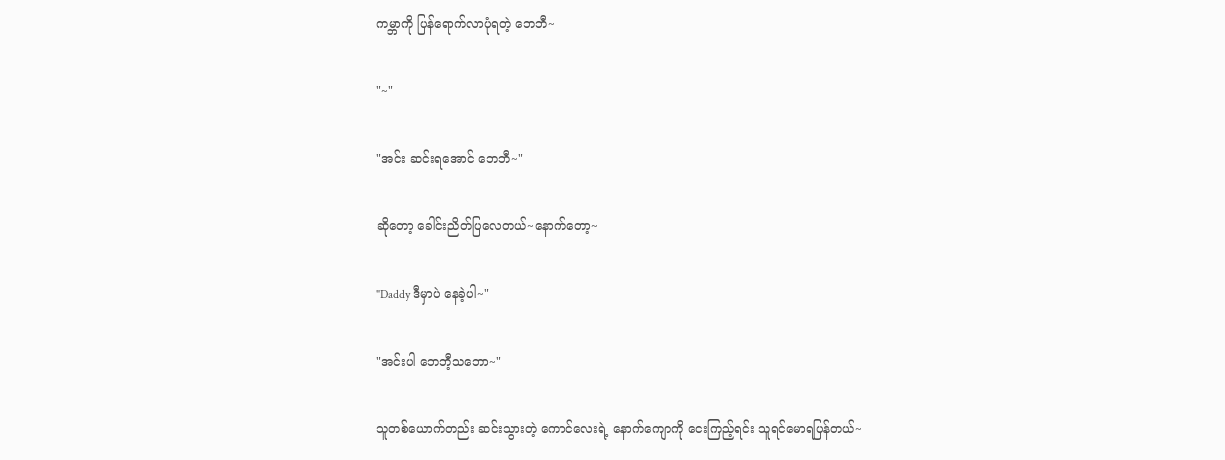ကမ္ဘာကို ပြန်ရောက်လာပုံရတဲ့ ဘေဘီ~

"~"

"အင်း ဆင်းရအောင် ဘေဘီ~"

ဆိုတော့ ခေါင်းညိတ်ပြလေတယ်~နောက်တော့~

"Daddy ဒီမှာပဲ နေခဲ့ပါ~"

"အင်းပါ ဘေဘီ့သဘော~"

သူတစ်ယောက်တည်း ဆင်းသွားတဲ့ ကောင်လေးရဲ့ နောက်ကျောကို ငေးကြည့်ရင်း သူရင်မောရပြန်တယ်~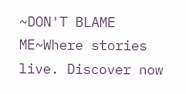~DON'T BLAME ME~Where stories live. Discover now